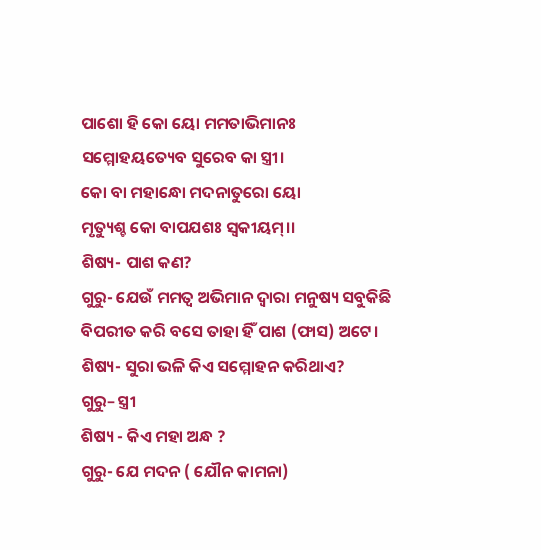ପାଶୋ ହି କୋ ୟୋ ମମତାଭିମାନଃ
ସମ୍ମୋହୟତ୍ୟେବ ସୁରେବ କା ସ୍ତ୍ରୀ।
କୋ ବା ମହାନ୍ଧୋ ମଦନାତୁରୋ ୟୋ
ମୃତ୍ୟୁଶ୍ଚ କୋ ବାପଯଶଃ ସ୍ଵକୀୟମ୍।।
ଶିଷ୍ୟ- ପାଶ କଣ?
ଗୁରୁ- ଯେଉଁ ମମତ୍ୱ ଅଭିମାନ ଦ୍ୱାରା ମନୁଷ୍ୟ ସବୁକିଛି ବିପରୀତ କରି ବସେ ତାହା ହିଁ ପାଶ (ଫାସ) ଅଟେ।
ଶିଷ୍ୟ- ସୁରା ଭଳି କିଏ ସମ୍ମୋହନ କରିଥାଏ?
ଗୁରୁ– ସ୍ତ୍ରୀ
ଶିଷ୍ୟ - କିଏ ମହା ଅନ୍ଧ ?
ଗୁରୁ- ଯେ ମଦନ ( ଯୌନ କାମନା)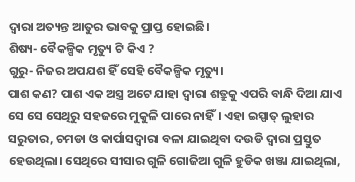ଦ୍ୱାରା ଅତ୍ୟନ୍ତ ଆତୁର ଭାବକୁ ପ୍ରାପ୍ତ ହୋଇଛି।
ଶିଷ୍ୟ- ବୈକଳ୍ପିକ ମୃତ୍ୟୁ ଟି କିଏ ?
ଗୁରୁ- ନିଜର ଅପଯଶ ହିଁ ସେହି ବୈକଳ୍ପିକ ମୃତ୍ୟୁ।
ପାଶ କଣ? ପାଶ ଏକ ଅସ୍ତ୍ର ଅଟେ ଯାହା ଦ୍ୱାରା ଶତ୍ରୁକୁ ଏପରି ବାନ୍ଧି ଦିଆ ଯାଏ ସେ ସେ ସେଥିରୁ ସହଜରେ ମୁକୁଳି ପାରେ ନାହିଁ। ଏହା ଇସ୍ପାତ୍ ଲୁହାର ସରୁତାର, ଚମଡା ଓ କାର୍ପାସଦ୍ୱାରା ବଳା ଯାଇଥିବା ଦଉଡି ଦ୍ୱାରା ପ୍ରସ୍ତୁତ ହେଉଥିଲା। ସେଥିରେ ସୀସାର ଗୁଳି ଗୋଜିଆ ଗୁଳି ହୁଡିକ ଖଞ୍ଜା ଯାଇଥିଲା,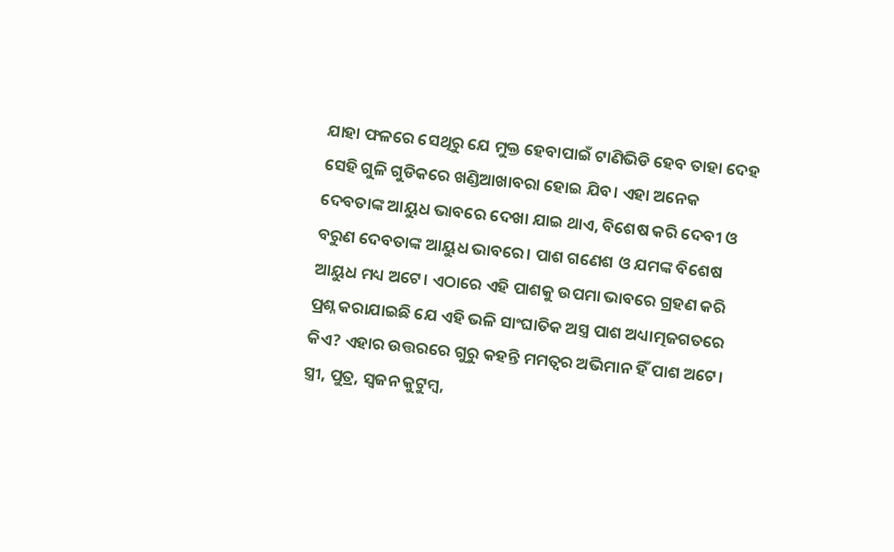ଯାହା ଫଳରେ ସେଥିରୁ ଯେ ମୁକ୍ତ ହେବାପାଇଁ ଟାଣିଭିଡି ହେବ ତାହା ଦେହ ସେହି ଗୁଳି ଗୁଡିକରେ ଖଣ୍ଡିଆଖାବରା ହୋଇ ଯିବ। ଏହା ଅନେକ ଦେବତାଙ୍କ ଆୟୁଧ ଭାବରେ ଦେଖା ଯାଇ ଥାଏ, ବିଶେଷ କରି ଦେବୀ ଓ ବରୁଣ ଦେବତାଙ୍କ ଆୟୁଧ ଭାବରେ। ପାଶ ଗଣେଶ ଓ ଯମଙ୍କ ବିଶେଷ ଆୟୁଧ ମଧ୍ୟ ଅଟେ। ଏଠାରେ ଏହି ପାଶକୁ ଉପମା ଭାବରେ ଗ୍ରହଣ କରି ପ୍ରଶ୍ନ କରାଯାଇଛି ଯେ ଏହି ଭଳି ସାଂଘାତିକ ଅସ୍ତ୍ର ପାଶ ଅଧ୍ୟାତ୍ମଜଗତରେ କିଏ? ଏହାର ଉତ୍ତରରେ ଗୁରୁ କହନ୍ତି ମମତ୍ୱର ଅଭିମାନ ହିଁ ପାଶ ଅଟେ।
ସ୍ତ୍ରୀ, ପୁତ୍ର, ସ୍ୱଜନ କୁଟୁମ୍ବ,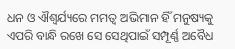ଧନ ଓ ଐଶ୍ୱର୍ଯ୍ୟରେ ମମତ୍ୱ ଅଭିମାନ ହିଁ ମନୁଷ୍ୟକୁ ଏପରି ବାନ୍ଧି ରଖେ ସେ ସେଥିପାଇଁ ସମ୍ପୂର୍ଣ୍ଣ ଅବୈଧ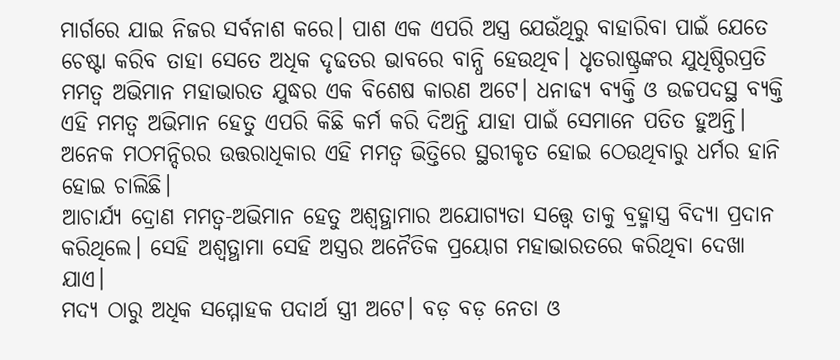ମାର୍ଗରେ ଯାଇ ନିଜର ସର୍ବନାଶ କରେ। ପାଶ ଏକ ଏପରି ଅସ୍ତ୍ର ଯେଉଁଥିରୁ ବାହାରିବା ପାଇଁ ଯେତେ ଚେଷ୍ଟା କରିବ ତାହା ସେତେ ଅଧିକ ଦୃଢତର ଭାବରେ ବାନ୍ଧି ହେଉଥିବ। ଧୃତରାଷ୍ଟ୍ରଙ୍କର ଯୁଧିଷ୍ଠିରପ୍ରତି ମମତ୍ୱ ଅଭିମାନ ମହାଭାରତ ଯୁଦ୍ଧର ଏକ ବିଶେଷ କାରଣ ଅଟେ। ଧନାଢ୍ୟ ବ୍ୟକ୍ତି ଓ ଉଚ୍ଚପଦସ୍ଥ ବ୍ୟକ୍ତି ଏହି ମମତ୍ବ ଅଭିମାନ ହେତୁ ଏପରି କିଛି କର୍ମ କରି ଦିଅନ୍ତି ଯାହା ପାଇଁ ସେମାନେ ପତିତ ହୁଅନ୍ତି। ଅନେକ ମଠମନ୍ଦିରର ଉତ୍ତରାଧିକାର ଏହି ମମତ୍ୱ ଭିତ୍ତିରେ ସ୍ଥରୀକୃତ ହୋଇ ଠେଉଥିବାରୁ ଧର୍ମର ହାନି ହୋଇ ଚାଲିଛି।
ଆଚାର୍ଯ୍ୟ ଦ୍ରୋଣ ମମତ୍ୱ-ଅଭିମାନ ହେତୁ ଅଶ୍ୱତ୍ଥାମାର ଅଯୋଗ୍ୟତା ସତ୍ତ୍ୱେ ତାକୁ ବ୍ରହ୍ମାସ୍ତ୍ର ବିଦ୍ୟା ପ୍ରଦାନ କରିଥିଲେ। ସେହି ଅଶ୍ୱତ୍ଥାମା ସେହି ଅସ୍ତ୍ରର ଅନୈତିକ ପ୍ରୟୋଗ ମହାଭାରତରେ କରିଥିବା ଦେଖା ଯାଏ।
ମଦ୍ୟ ଠାରୁ ଅଧିକ ସମ୍ମୋହକ ପଦାର୍ଥ ସ୍ତ୍ରୀ ଅଟେ। ବଡ଼ ବଡ଼ ନେତା ଓ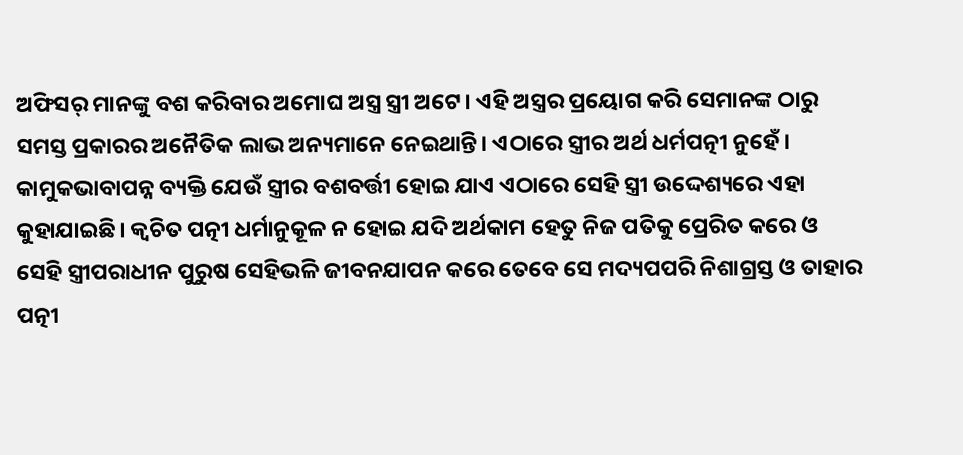ଅଫିସର୍ ମାନଙ୍କୁ ବଶ କରିବାର ଅମୋଘ ଅସ୍ତ୍ର ସ୍ତ୍ରୀ ଅଟେ। ଏହି ଅସ୍ତ୍ରର ପ୍ରୟୋଗ କରି ସେମାନଙ୍କ ଠାରୁ ସମସ୍ତ ପ୍ରକାରର ଅନୈତିକ ଲାଭ ଅନ୍ୟମାନେ ନେଇଥାନ୍ତି। ଏଠାରେ ସ୍ତ୍ରୀର ଅର୍ଥ ଧର୍ମପତ୍ନୀ ନୁହେଁ। କାମୁକଭାବାପନ୍ନ ବ୍ୟକ୍ତି ଯେଉଁ ସ୍ତ୍ରୀର ବଶବର୍ତ୍ତୀ ହୋଇ ଯାଏ ଏଠାରେ ସେହି ସ୍ତ୍ରୀ ଉଦ୍ଦେଶ୍ୟରେ ଏହା କୁହାଯାଇଛି। କ୍ଵଚିତ ପତ୍ନୀ ଧର୍ମାନୁକୂଳ ନ ହୋଇ ଯଦି ଅର୍ଥକାମ ହେତୁ ନିଜ ପତିକୁ ପ୍ରେରିତ କରେ ଓ ସେହି ସ୍ତ୍ରୀପରାଧୀନ ପୁରୁଷ ସେହିଭଳି ଜୀବନଯାପନ କରେ ତେବେ ସେ ମଦ୍ୟପପରି ନିଶାଗ୍ରସ୍ତ ଓ ତାହାର ପତ୍ନୀ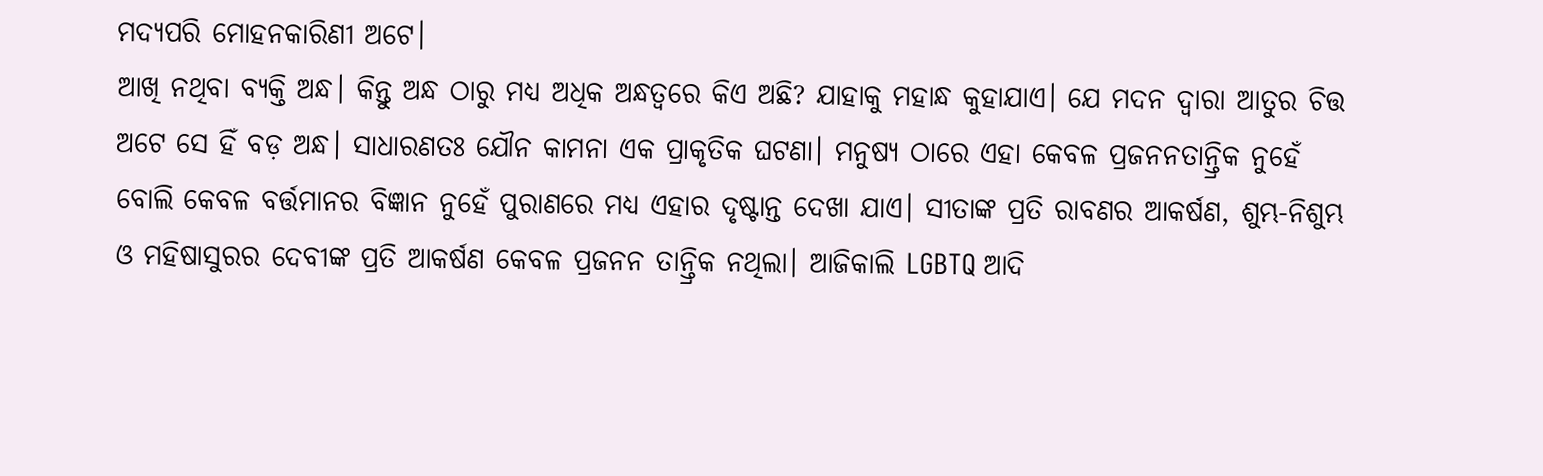ମଦ୍ୟପରି ମୋହନକାରିଣୀ ଅଟେ।
ଆଖି ନଥିବା ବ୍ୟକ୍ତି ଅନ୍ଧ। କିନ୍ତୁ ଅନ୍ଧ ଠାରୁ ମଧ୍ୟ ଅଧିକ ଅନ୍ଧତ୍ୱରେ କିଏ ଅଛି? ଯାହାକୁ ମହାନ୍ଧ କୁହାଯାଏ। ଯେ ମଦନ ଦ୍ୱାରା ଆତୁର ଚିତ୍ତ ଅଟେ ସେ ହିଁ ବଡ଼ ଅନ୍ଧ। ସାଧାରଣତଃ ଯୌନ କାମନା ଏକ ପ୍ରାକୃତିକ ଘଟଣା। ମନୁଷ୍ୟ ଠାରେ ଏହା କେବଳ ପ୍ରଜନନତାନ୍ତ୍ରିକ ନୁହେଁ ବୋଲି କେବଳ ବର୍ତ୍ତମାନର ବିଜ୍ଞାନ ନୁହେଁ ପୁରାଣରେ ମଧ୍ୟ ଏହାର ଦୃଷ୍ଟାନ୍ତ ଦେଖା ଯାଏ। ସୀତାଙ୍କ ପ୍ରତି ରାବଣର ଆକର୍ଷଣ, ଶୁମ୍ଭ-ନିଶୁମ୍ଭ ଓ ମହିଷାସୁରର ଦେବୀଙ୍କ ପ୍ରତି ଆକର୍ଷଣ କେବଳ ପ୍ରଜନନ ତାନ୍ତ୍ରିକ ନଥିଲା। ଆଜିକାଲି LGBTQ ଆଦି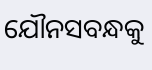ଯୌନସବନ୍ଧକୁ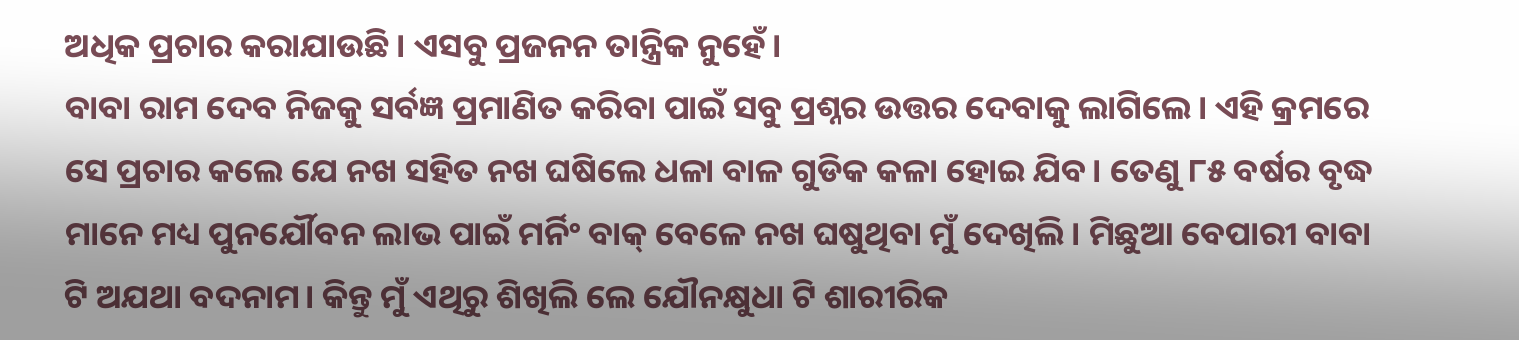ଅଧିକ ପ୍ରଚାର କରାଯାଉଛି। ଏସବୁ ପ୍ରଜନନ ତାନ୍ତ୍ରିକ ନୁହେଁ।
ବାବା ରାମ ଦେବ ନିଜକୁ ସର୍ବଜ୍ଞ ପ୍ରମାଣିତ କରିବା ପାଇଁ ସବୁ ପ୍ରଶ୍ନର ଉତ୍ତର ଦେବାକୁ ଲାଗିଲେ। ଏହି କ୍ରମରେ ସେ ପ୍ରଚାର କଲେ ଯେ ନଖ ସହିତ ନଖ ଘଷିଲେ ଧଳା ବାଳ ଗୁଡିକ କଳା ହୋଇ ଯିବ। ତେଣୁ ୮୫ ବର୍ଷର ବୃଦ୍ଧ ମାନେ ମଧ୍ୟ ପୁନର୍ଯୌବନ ଲାଭ ପାଇଁ ମର୍ନିଂ ବାକ୍ ବେଳେ ନଖ ଘଷୁଥିବା ମୁଁ ଦେଖିଲି। ମିଛୁଆ ବେପାରୀ ବାବା ଟି ଅଯଥା ବଦନାମ। କିନ୍ତୁ ମୁଁ ଏଥିରୁ ଶିଖିଲି ଲେ ଯୌନକ୍ଷୁଧା ଟି ଶାରୀରିକ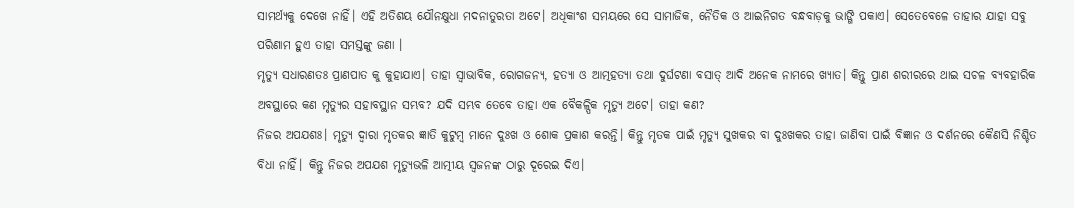ସାମର୍ଥ୍ୟକୁ ଦେଖେ ନାହିଁ। ଏହି ଅତିଶୟ ଯୌନକ୍ଷୁଧା ମଦନାତୁରତା ଅଟେ। ଅଧିକାଂଶ ସମୟରେ ସେ ସାମାଜିକ, ନୈତିକ ଓ ଆଇନିଗତ ବନ୍ଧବାଡ଼କୁ ଭାଙ୍ଗି ପକାଏ। ସେତେବେଳେ ତାହାର ଯାହା ସବୁ ପରିଣାମ ହୁଏ ତାହା ସମସ୍ତଙ୍କୁ ଜଣା ।
ମୃତ୍ୟୁ ସଧାରଣତଃ ପ୍ରାଣପାତ କୁ କୁହାଯାଏ। ତାହା ସ୍ୱାଭାବିକ, ରୋଗଜନ୍ୟ, ହତ୍ୟା ଓ ଆତ୍ମହତ୍ୟା ତଥା ଦୁର୍ଘଟଣା ବସାତ୍ ଆଦି ଅନେକ ନାମରେ ଖ୍ୟାତ। କିନ୍ତୁ ପ୍ରାଣ ଶରୀରରେ ଥାଇ ସଚଳ ବ୍ୟବହାରିକ ଅବସ୍ଥାରେ କଣ ମୃତ୍ୟୁର ସହାବସ୍ଥାନ ସମ୍ଭବ? ଯଦି ସମ୍ଭବ ତେବେ ତାହା ଏକ ବୈକଳ୍ପିକ ମୃତ୍ୟୁ ଅଟେ। ତାହା କଣ?
ନିଜର ଅପଯଶଃ। ମୃତ୍ୟୁ ଦ୍ୱାରା ମୃତକର ଜ୍ଞାତି କୁଟୁମ୍ବ ମାନେ ଦୁଃଖ ଓ ଶୋକ ପ୍ରକାଶ କରନ୍ତି। କିନ୍ତୁ ମୃତକ ପାଇଁ ମୃତ୍ୟୁ ସୁଖକର ବା ଦୁଃଖକର ତାହା ଜାଣିବା ପାଇଁ ବିଜ୍ଞାନ ଓ ଦର୍ଶନରେ କୈଣସି ନିଶ୍ଚିତ ବିଧା ନାହିଁ। କିନ୍ତୁ ନିଜର ଅପଯଶ ମୃତ୍ୟୁଭଳି ଆତ୍ମୀୟ ସ୍ଵଜନଙ୍କ ଠାରୁ ଦୂରେଇ ଦିଏ।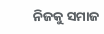ନିଜକୁ ସମାଜ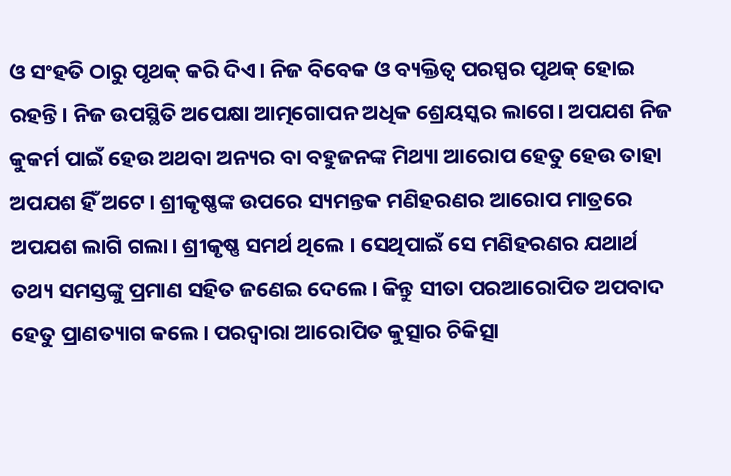ଓ ସଂହତି ଠାରୁ ପୃଥକ୍ କରି ଦିଏ। ନିଜ ବିବେକ ଓ ବ୍ୟକ୍ତିତ୍ୱ ପରସ୍ପର ପୃଥକ୍ ହୋଇ ରହନ୍ତି। ନିଜ ଉପସ୍ଥିତି ଅପେକ୍ଷା ଆତ୍ମଗୋପନ ଅଧିକ ଶ୍ରେୟସ୍କର ଲାଗେ। ଅପଯଶ ନିଜ କୁକର୍ମ ପାଇଁ ହେଉ ଅଥବା ଅନ୍ୟର ବା ବହୁଜନଙ୍କ ମିଥ୍ୟା ଆରୋପ ହେତୁ ହେଉ ତାହା ଅପଯଶ ହିଁ ଅଟେ। ଶ୍ରୀକୃଷ୍ଣଙ୍କ ଉପରେ ସ୍ୟମନ୍ତକ ମଣିହରଣର ଆରୋପ ମାତ୍ରରେ ଅପଯଶ ଲାଗି ଗଲା। ଶ୍ରୀକୃଷ୍ଣ ସମର୍ଥ ଥିଲେ । ସେଥିପାଇଁ ସେ ମଣିହରଣର ଯଥାର୍ଥ ତଥ୍ୟ ସମସ୍ତଙ୍କୁ ପ୍ରମାଣ ସହିତ ଜଣେଇ ଦେଲେ। କିନ୍ତୁ ସୀତା ପରଆରୋପିତ ଅପବାଦ ହେତୁ ପ୍ରାଣତ୍ୟାଗ କଲେ। ପରଦ୍ୱାରା ଆରୋପିତ କୁତ୍ସାର ଚିକିତ୍ସା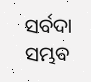ସର୍ବଦା ସମ୍ଭବ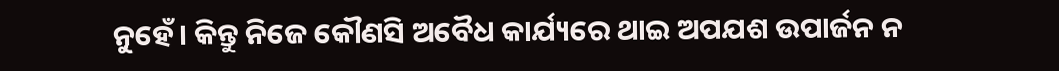ନୁହେଁ। କିନ୍ତୁ ନିଜେ କୌଣସି ଅବୈଧ କାର୍ଯ୍ୟରେ ଥାଇ ଅପଯଶ ଉପାର୍ଜନ ନ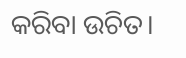କରିବା ଉଚିତ।